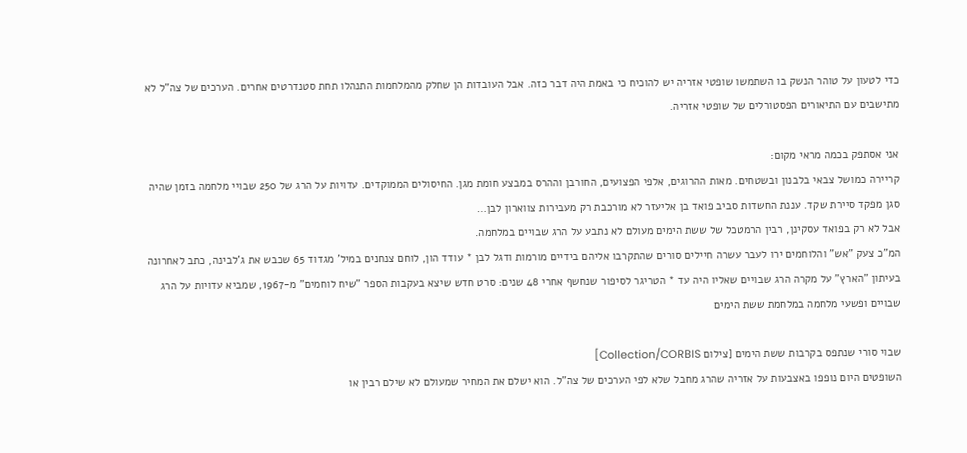כדי לטעון על טוהר הנשק בו השתמשו שופטי אזריה יש להוכיח כי באמת היה דבר כזה. אבל העובדות הן שחלק מהמלחמות התנהלו תחת סטנדרטים אחרים. הערכים של צה"ל לא מתישבים עם התיאורים הפסטורלים של שופטי אזריה.

אני אסתפק בכמה מראי מקום:
קריירה כמושל צבאי בלבנון ובשטחים. מאות ההרוגים, אלפי הפצועים, החורבן וההרס במבצע חומת מגן. החיסולים הממוקדים. עדויות על הרג של 250 שבויי מלחמה בזמן שהיה סגן מפקד סיירת שקד. עננת החשדות סביב פואד בן אליעזר לא מורכבת רק מעבירות צווארון לבן…
אבל לא רק בפואד עסקינן, רבין הרמטכל של ששת הימים מעולם לא נתבע על הרג שבויים במלחמה.
המ"כ צעק "אש" והלוחמים ירו לעבר עשרה חיילים סורים שהתקרבו אליהם בידיים מורמות ודגל לבן * עודד הון, לוחם צנחנים במיל' מגדוד 65 שכבש את ג'לבינה, כתב לאחרונה בעיתון "הארץ" על מקרה הרג שבויים שאליו היה עד * הטריגר לסיפור שנחשף אחרי 48 שנים: סרט חדש שיצא בעקבות הספר "שיח לוחמים" מ-1967, שמביא עדויות על הרג שבויים ופשעי מלחמה במלחמת ששת הימים

שבוי סורי שנתפס בקרבות ששת הימים [צילום Collection/CORBIS]
השופטים היום נופפו באצבעות על אזריה שהרג מחבל שלא לפי הערכים של צה"ל. הוא ישלם את המחיר שמעולם לא שילם רבין או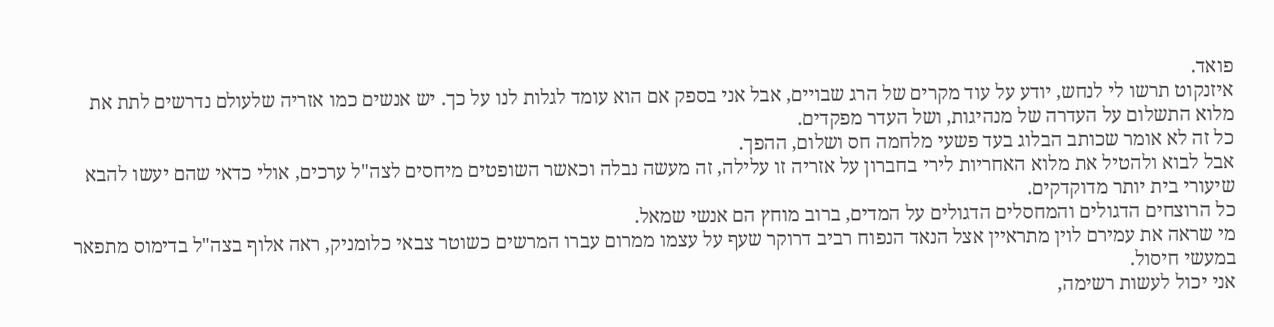פואד.
איזנקוט תרשו לי לנחש, יודע על עוד מקרים של הרג שבויים, אבל אני בספק אם הוא עומד לגלות לנו על כך. יש אנשים כמו אזריה שלעולם נדרשים לתת את מלוא התשלום על העדרה של מנהיגות, ושל העדר מפקדים.
כל זה לא אומר שכותב הבלוג בעד פשעי מלחמה חס ושלום, ההפך.
אבל לבוא ולהטיל את מלוא האחריות לירי בחברון על אזריה זו עלילה, זה מעשה נבלה וכאשר השופטים מיחסים לצה"ל ערכים, אולי כדאי שהם יעשו להבא שיעורי בית יותר מדוקדקים.
כל הרוצחים הדגולים והמחסלים הדגולים על המדים, ברוב מוחץ הם אנשי שמאל.
מי שראה את עמירם לוין מתראיין אצל הנאד הנפוח רביב דרוקר שעף על עצמו ממרום עברו המרשים כשוטר צבאי כלומניק, ראה אלוף בצה"ל בדימוס מתפאר במעשי חיסול.
אני יכול לעשות רשימה,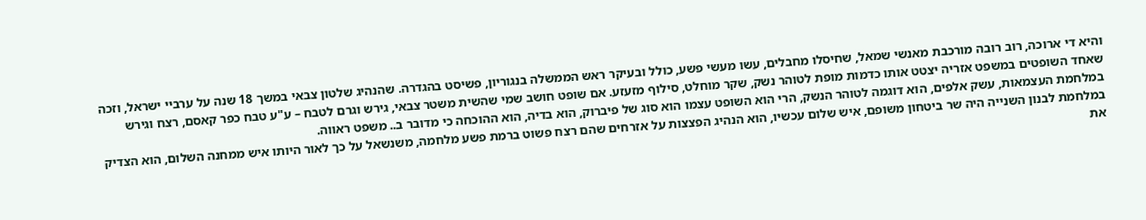והיא די ארוכה, רוב רובה מורכבת מאנשי שמאל, שחיסלו מחבלים, עשו מעשי פשע, כולל ובעיקר ראש הממשלה בנגוריון, פשיסט בהגדרה. שהנהיג שלטון צבאי במשך 18 שנה על ערביי ישראל, וזכה שאחד השופטים במשפט אזריה יצטט אותו כדמות מופת לטוהר נשק, שקר מוחלט, סילוף מזעזע. אם שופט חושב שמי שהשית משטר צבאי, גירש וגרם לטבח – ע"ע טבח כפר קאסם, רצח וגירש במלחמת העצמאות, עשק אלפים, הוא דוגמה לטוהר הנשק, הרי הוא השופט עצמו הוא סוג של פיברוק, הוא בדיה, הוא ההוכחה כי מדובר ב.. משפט ראווה.
במלחמת לבנון השנייה היה שר ביטחון משופם, איש שלום עכשיו, הוא הנהיג הפצצות על אזרחים שהם רצח פשוט ברמת פשע מלחמה, משנשאל על כך לאור היותו איש ממחנה השלום, הוא הצדיק את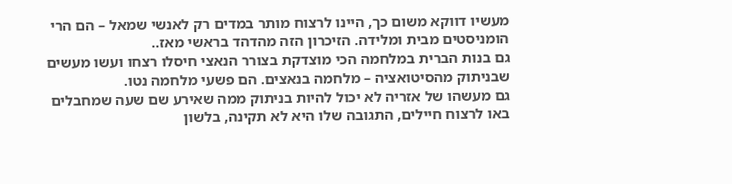מעשיו דווקא משום כך, היינו לרצוח מותר במדים רק לאנשי שמאל – הם הרי הומניסטים מבית ומלידה. הזיכרון הזה מהדהד בראשי מאז..
גם בנות הברית במלחמה הכי מוצדקת בצורר הנאצי חיסלו רצחו ועשו מעשים שבניתוק מהסיטואציה – מלחמה בנאצים. הם פשעי מלחמה נטו.
גם מעשהו של אזריה לא יכול להיות בניתוק ממה שאירע שם שעה שמחבלים באו לרצוח חיילים, התגובה שלו היא לא תקינה, בלשון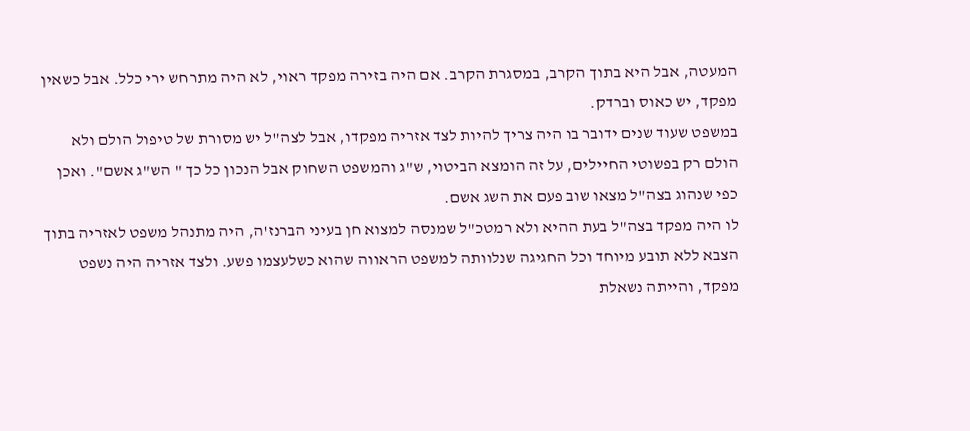המעטה, אבל היא בתוך הקרב, במסגרת הקרב. אם היה בזירה מפקד ראוי, לא היה מתרחש ירי כלל. אבל כשאין מפקד, יש כאוס וברדק.
במשפט שעוד שנים ידובר בו היה צריך להיות לצד אזריה מפקדו, אבל לצה"ל יש מסורת של טיפול הולם ולא הולם רק בפשוטי החיילים, על זה הומצא הביטוי, ש"ג והמשפט השחוק אבל הנכון כל כך " הש"ג אשם". ואכן כפי שנהוג בצה"ל מצאו שוב פעם את השג אשם.
לו היה מפקד בצה"ל בעת ההיא ולא רמטכ"ל שמנסה למצוא חן בעיני הברנז'ה, היה מתנהל משפט לאזריה בתוך הצבא ללא תובע מיוחד וכל החגיגה שנלוותה למשפט הראווה שהוא כשלעצמו פשע. ולצד אזריה היה נשפט מפקד, והייתה נשאלת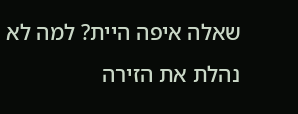שאלה איפה היית? למה לא נהלת את הזירה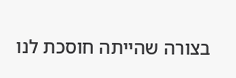בצורה שהייתה חוסכת לנו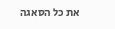את כל הסאגה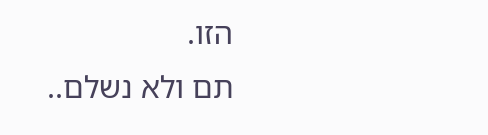הזו.
תם ולא נשלם..